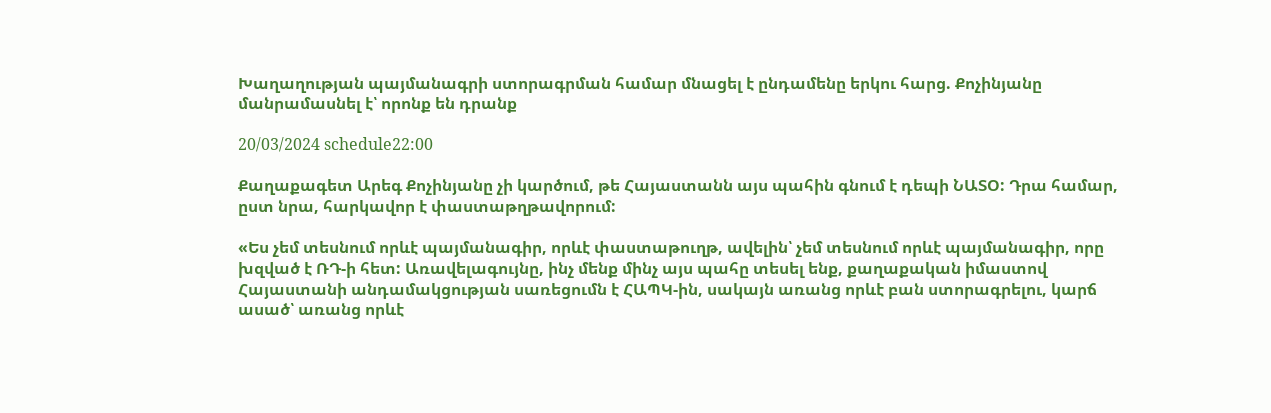Խաղաղության պայմանագրի ստորագրման համար մնացել է ընդամենը երկու հարց. Քոչինյանը մանրամասնել է՝ որոնք են դրանք

20/03/2024 schedule22:00

Քաղաքագետ Արեգ Քոչինյանը չի կարծում, թե Հայաստանն այս պահին գնում է դեպի ՆԱՏՕ: Դրա համար, ըստ նրա, հարկավոր է փաստաթղթավորում:

«Ես չեմ տեսնում որևէ պայմանագիր, որևէ փաստաթուղթ, ավելին՝ չեմ տեսնում որևէ պայմանագիր, որը խզված է ՌԴ-ի հետ: Առավելագույնը, ինչ մենք մինչ այս պահը տեսել ենք, քաղաքական իմաստով Հայաստանի անդամակցության սառեցումն է ՀԱՊԿ-ին, սակայն առանց որևէ բան ստորագրելու, կարճ ասած՝ առանց որևէ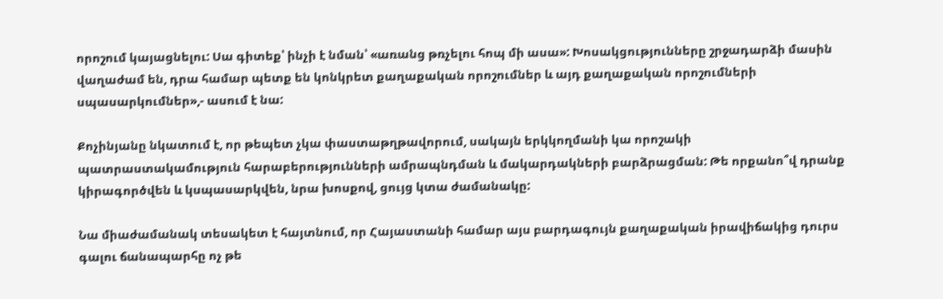որոշում կայացնելու: Սա գիտեք՝ ինչի է նման՝ «առանց թռչելու հոպ մի ասա»: Խոսակցությունները շրջադարձի մասին վաղաժամ են, դրա համար պետք են կոնկրետ քաղաքական որոշումներ և այդ քաղաքական որոշումների սպասարկումներ»,- ասում է նա:

Քոչինյանը նկատում է, որ թեպետ չկա փաստաթղթավորում, սակայն երկկողմանի կա որոշակի պատրաստակամություն հարաբերությունների ամրապնդման և մակարդակների բարձրացման: Թե որքանո՞վ դրանք կիրագործվեն և կսպասարկվեն, նրա խոսքով, ցույց կտա ժամանակը:

Նա միաժամանակ տեսակետ է հայտնում, որ Հայաստանի համար այս բարդագույն քաղաքական իրավիճակից դուրս գալու ճանապարհը ոչ թե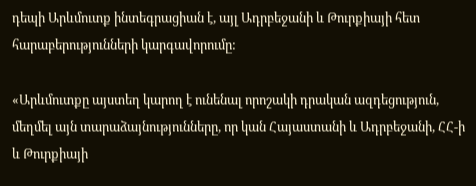դեպի Արևմուտք ինտեգրացիան է, այլ Ադրբեջանի և Թուրքիայի հետ հարաբերությունների կարգավորումը:

«Արևմուտքը այստեղ կարող է ունենալ որոշակի դրական ազդեցություն, մեղմել այն տարաձայնությունները, որ կան Հայաստանի և Ադրբեջանի, ՀՀ-ի և Թուրքիայի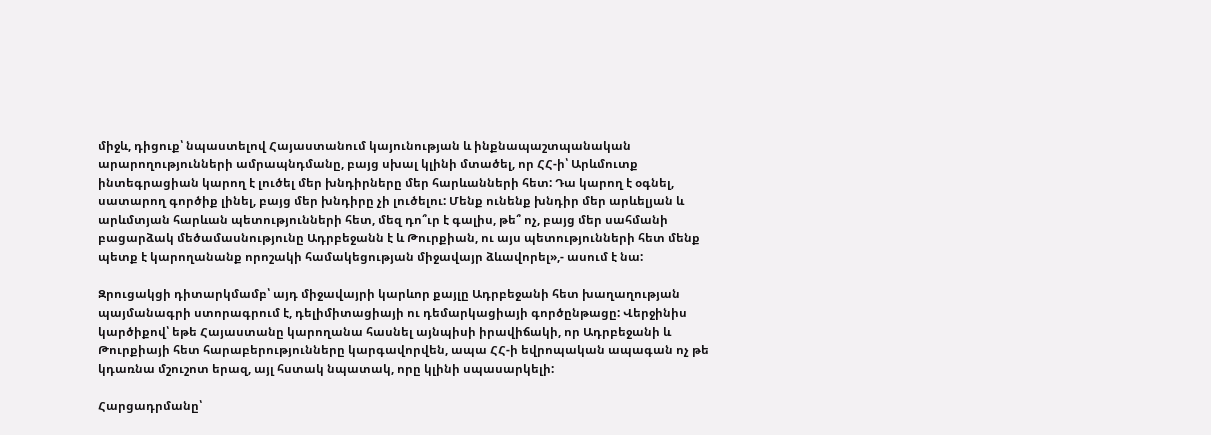միջև, դիցուք՝ նպաստելով Հայաստանում կայունության և ինքնապաշտպանական արարողությունների ամրապնդմանը, բայց սխալ կլինի մտածել, որ ՀՀ-ի՝ Արևմուտք ինտեգրացիան կարող է լուծել մեր խնդիրները մեր հարևանների հետ: Դա կարող է օգնել, սատարող գործիք լինել, բայց մեր խնդիրը չի լուծելու: Մենք ունենք խնդիր մեր արևելյան և արևմտյան հարևան պետությունների հետ, մեզ դո՞ւր է գալիս, թե՞ ոչ, բայց մեր սահմանի բացարձակ մեծամասնությունը Ադրբեջանն է և Թուրքիան, ու այս պետությունների հետ մենք պետք է կարողանանք որոշակի համակեցության միջավայր ձևավորել»,- ասում է նա:

Զրուցակցի դիտարկմամբ՝ այդ միջավայրի կարևոր քայլը Ադրբեջանի հետ խաղաղության պայմանագրի ստորագրում է, դելիմիտացիայի ու դեմարկացիայի գործընթացը: Վերջինիս կարծիքով՝ եթե Հայաստանը կարողանա հասնել այնպիսի իրավիճակի, որ Ադրբեջանի և Թուրքիայի հետ հարաբերությունները կարգավորվեն, ապա ՀՀ-ի եվրոպական ապագան ոչ թե կդառնա մշուշոտ երազ, այլ հստակ նպատակ, որը կլինի սպասարկելի:

Հարցադրմանը՝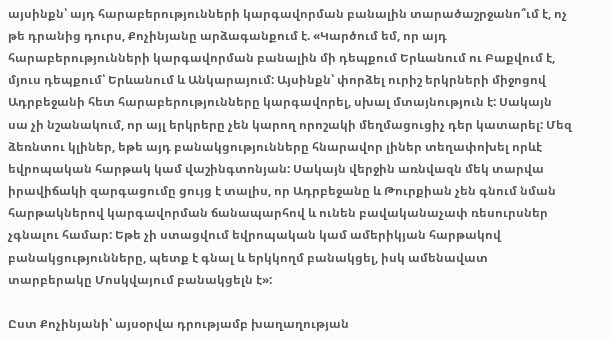այսինքն՝ այդ հարաբերությունների կարգավորման բանալին տարածաշրջանո՞ւմ է, ոչ թե դրանից դուրս, Քոչինյանը արձագանքում է. «Կարծում եմ, որ այդ հարաբերությունների կարգավորման բանալին մի դեպքում Երևանում ու Բաքվում է, մյուս դեպքում՝ Երևանում և Անկարայում: Այսինքն՝ փորձել ուրիշ երկրների միջոցով Ադրբեջանի հետ հարաբերությունները կարգավորել, սխալ մտայնություն է: Սակայն սա չի նշանակում, որ այլ երկրերը չեն կարող որոշակի մեղմացուցիչ դեր կատարել: Մեզ ձեռնտու կլիներ, եթե այդ բանակցությունները հնարավոր լիներ տեղափոխել որևէ եվրոպական հարթակ կամ վաշինգտոնյան: Սակայն վերջին առնվազն մեկ տարվա իրավիճակի զարգացումը ցույց է տալիս, որ Ադրբեջանը և Թուրքիան չեն գնում նման հարթակներով կարգավորման ճանապարհով և ունեն բավականաչափ ռեսուրսներ չգնալու համար: Եթե չի ստացվում եվրոպական կամ ամերիկյան հարթակով բանակցությունները, պետք է գնալ և երկկողմ բանակցել, իսկ ամենավատ տարբերակը Մոսկվայում բանակցելն է»:

Ըստ Քոչինյանի՝ այսօրվա դրությամբ խաղաղության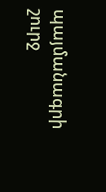պայմանագրի շուրջ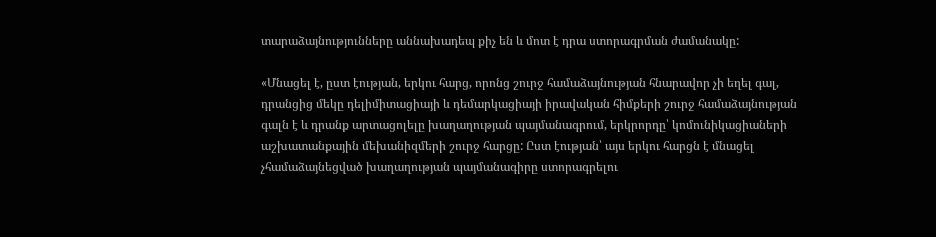տարաձայնությունները աննախադեպ քիչ են և մոտ է դրա ստորագրման ժամանակը:

«Մնացել է, ըստ էության, երկու հարց, որոնց շուրջ համաձայնության հնարավոր չի եղել գալ, դրանցից մեկը դելիմիտացիայի և դեմարկացիայի իրավական հիմքերի շուրջ համաձայնության գալն է և դրանք արտացոլելը խաղաղության պայմանագրում, երկրորդը՝ կոմունիկացիաների աշխատանքային մեխանիզմերի շուրջ հարցը: Ըստ էության՝ այս երկու հարցն է մնացել չհամաձայնեցված խաղաղության պայմանագիրը ստորագրելու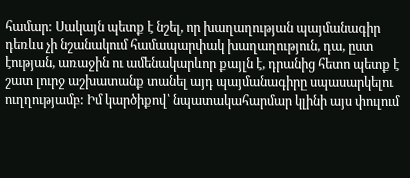համար: Սակայն պետք է նշել, որ խաղաղության պայմանագիր դեռևս չի նշանակում համապարփակ խաղաղություն, դա, ըստ էության, առաջին ու ամենակարևոր քայլն է, դրանից հետո պետք է շատ լուրջ աշխատանք տանել այդ պայմանագիրը սպասարկելու ուղղությամբ: Իմ կարծիքով՝ նպատակահարմար կլինի այս փուլում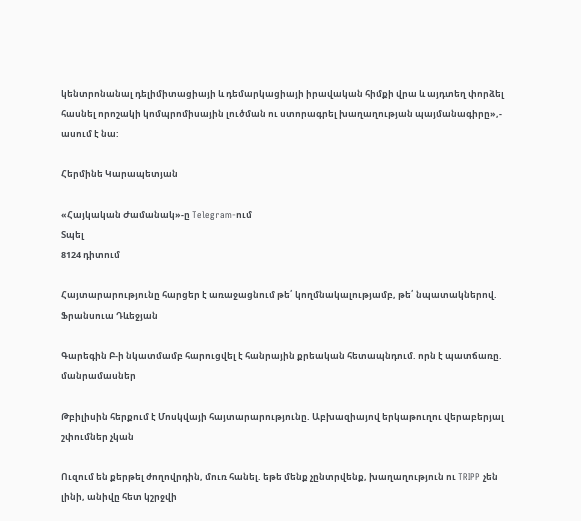կենտրոնանալ դելիմիտացիայի և դեմարկացիայի իրավական հիմքի վրա և այդտեղ փորձել հասնել որոշակի կոմպրոմիսային լուծման ու ստորագրել խաղաղության պայմանագիրը»,- ասում է նա:

Հերմինե Կարապետյան

«Հայկական Ժամանակ»-ը Telegram-ում
Տպել
8124 դիտում

Հայտարարությունը հարցեր է առաջացնում թե՛ կողմնակալությամբ, թե՛ նպատակներով. Ֆրանսուա Դևեջյան

Գարեգին Բ-ի նկատմամբ հարուցվել է հանրային քրեական հետապնդում. որն է պատճառը. մանրամասներ

Թբիլիսին հերքում է Մոսկվայի հայտարարությունը. Աբխազիայով երկաթուղու վերաբերյալ շփումներ չկան

Ուզում են քերթել ժողովրդին, մուռ հանել. եթե մենք չընտրվենք, խաղաղություն ու TRIPP չեն լինի, անիվը հետ կշրջվի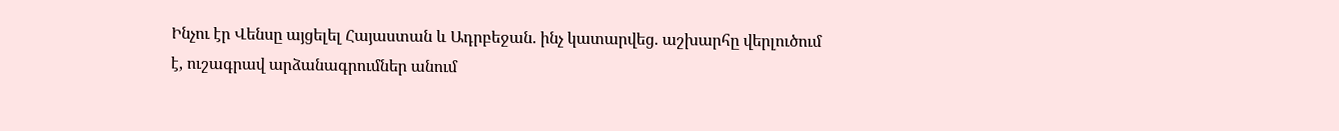Ինչու էր Վենսը այցելել Հայաստան և Ադրբեջան. ինչ կատարվեց. աշխարհը վերլուծում է, ուշագրավ արձանագրումներ անում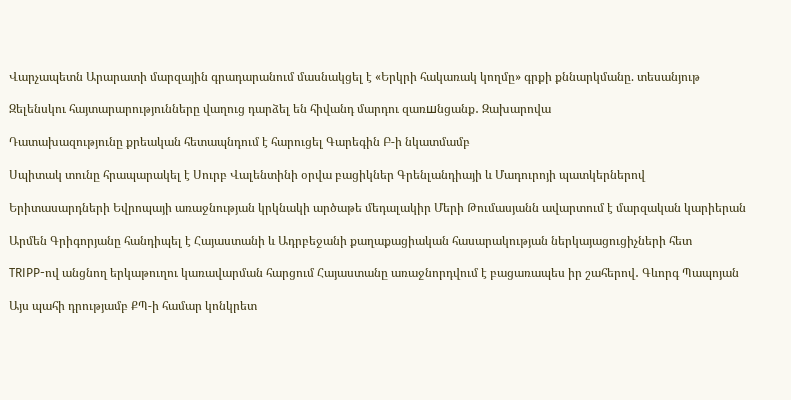Վարչապետն Արարատի մարզային գրադարանում մասնակցել է «Երկրի հակառակ կողմը» գրքի քննարկմանը. տեսանյութ

Զելենսկու հայտարարությունները վաղուց դարձել են հիվանդ մարդու զառшնցանք․ Զախարովա

Դատախազությունը քրեական հետապնդում է հարուցել Գարեգին Բ-ի նկատմամբ

Սպիտակ տունը հրապարակել է Սուրբ Վալենտինի օրվա բացիկներ Գրենլանդիայի և Մադուրոյի պատկերներով

Երիտասարդների Եվրոպայի առաջնության կրկնակի արծաթե մեդալակիր Մերի Թումասյանն ավարտում է մարզական կարիերան

Արմեն Գրիգորյանը հանդիպել է Հայաստանի և Ադրբեջանի քաղաքացիական հասարակության ներկայացուցիչների հետ

TRIPP-ով անցնող երկաթուղու կառավարման հարցում Հայաստանը առաջնորդվում է բացառապես իր շահերով․ Գևորգ Պապոյան

Այս պահի դրությամբ ՔՊ-ի համար կոնկրետ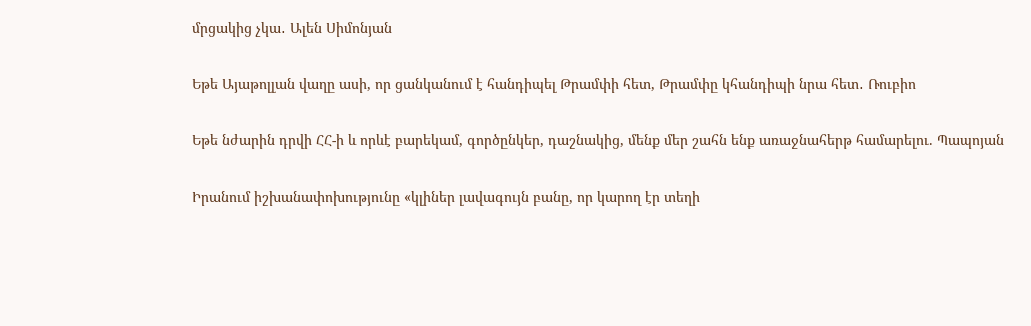մրցակից չկա․ Ալեն Սիմոնյան

Եթե Այաթոլլան վաղը ասի, որ ցանկանում է հանդիպել Թրամփի հետ, Թրամփը կհանդիպի նրա հետ․ Ռուբիո

Եթե նժարին դրվի ՀՀ-ի և որևէ բարեկամ, գործընկեր, դաշնակից, մենք մեր շահն ենք առաջնահերթ համարելու. Պապոյան

Իրանում իշխանափոխությունը «կլիներ լավագույն բանը, որ կարող էր տեղի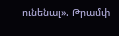ունենալ». Թրամփ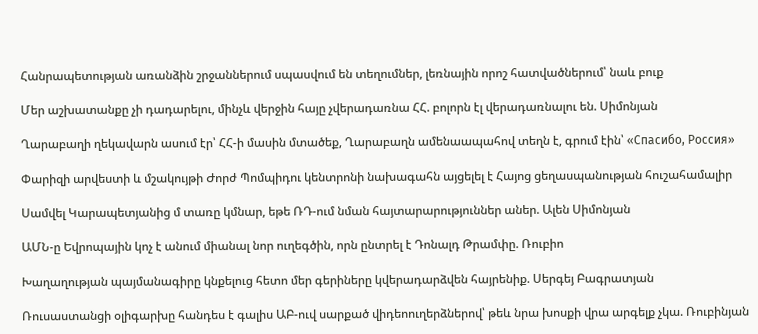Հանրապետության առանձին շրջաններում սպասվում են տեղումներ, լեռնային որոշ հատվածներում՝ նաև բուք

Մեր աշխատանքը չի դադարելու, մինչև վերջին հայը չվերադառնա ՀՀ. բոլորն էլ վերադառնալու են. Սիմոնյան

Ղարաբաղի ղեկավարն ասում էր՝ ՀՀ-ի մասին մտածեք, Ղարաբաղն ամենաապահով տեղն է, գրում էին՝ «Спасибо, Россия»

Փարիզի արվեստի և մշակույթի Ժորժ Պոմպիդու կենտրոնի նախագահն այցելել է Հայոց ցեղասպանության հուշահամալիր

Սամվել Կարապետյանից մ տառը կմնար, եթե ՌԴ-ում նման հայտարարություններ աներ. Ալեն Սիմոնյան

ԱՄՆ-ը Եվրոպային կոչ է անում միանալ նոր ուղեգծին, որն ընտրել է Դոնալդ Թրամփը. Ռուբիո

Խաղաղության պայմանագիրը կնքելուց հետո մեր գերիները կվերադարձվեն հայրենիք. Սերգեյ Բագրատյան

Ռուսաստանցի օլիգարխը հանդես է գալիս ԱԲ-ուվ սարքած վիդեոուղերձներով՝ թեև նրա խոսքի վրա արգելք չկա. Ռուբինյան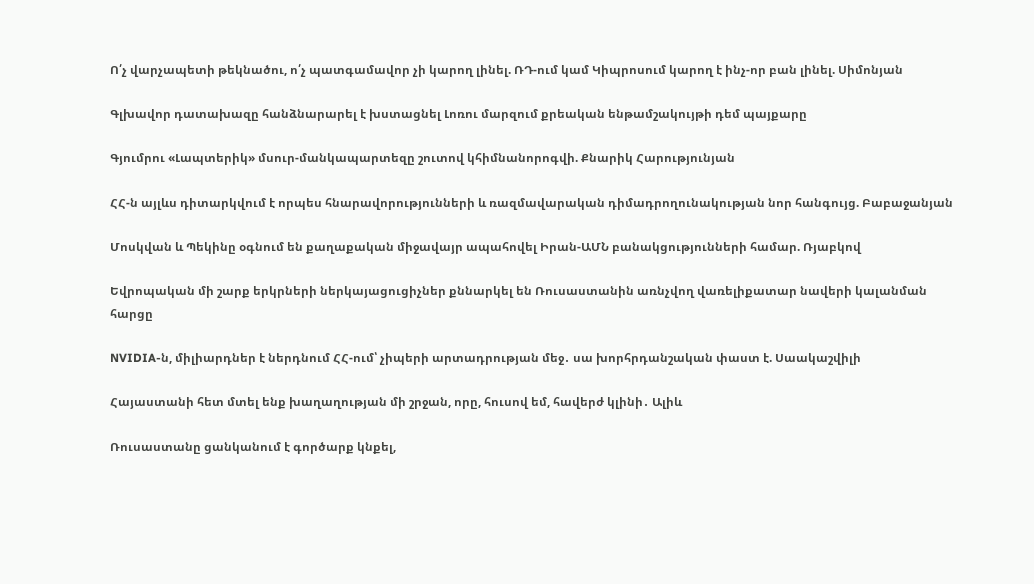Ո՛չ վարչապետի թեկնածու, ո՛չ պատգամավոր չի կարող լինել. ՌԴ-ում կամ Կիպրոսում կարող է ինչ-որ բան լինել. Սիմոնյան

Գլխավոր դատախազը հանձնարարել է խստացնել Լոռու մարզում քրեական ենթամշակույթի դեմ պայքարը

Գյումրու «Լապտերիկ» մսուր-մանկապարտեզը շուտով կհիմնանորոգվի. Քնարիկ Հարությունյան

ՀՀ-ն այլևս դիտարկվում է որպես հնարավորությունների և ռազմավարական դիմադրողունակության նոր հանգույց. Բաբաջանյան

Մոսկվան և Պեկինը օգնում են քաղաքական միջավայր ապահովել Իրան-ԱՄՆ բանակցությունների համար. Ռյաբկով

Եվրոպական մի շարք երկրների ներկայացուցիչներ քննարկել են Ռուսաստանին առնչվող վառելիքատար նավերի կալանման հարցը

NVIDIA-ն, միլիարդներ է ներդնում ՀՀ-ում՝ չիպերի արտադրության մեջ․ սա խորհրդանշական փաստ է. Սաակաշվիլի

Հայաստանի հետ մտել ենք խաղաղության մի շրջան, որը, հուսով եմ, հավերժ կլինի․ Ալիև

Ռուսաստանը ցանկանում է գործարք կնքել,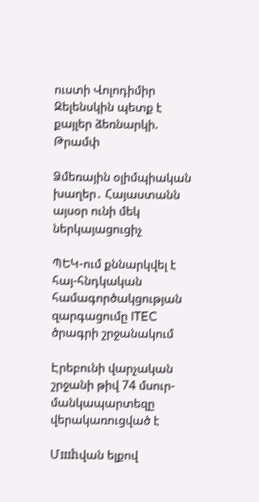ուստի Վոլոդիմիր Զելենսկին պետք է քայլեր ձեռնարկի. Թրամփ

Ձմեռային օլիմպիական խաղեր․ Հայաստանն այսօր ունի մեկ ներկայացուցիչ

ՊԵԿ-ում քննարկվել է հայ-հնդկական համագործակցության զարգացումը ITEC ծրագրի շրջանակում

Էրեբունի վարչական շրջանի թիվ 74 մսուր-մանկապարտեզը վերակառուցված է

Մшhվան ելքով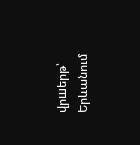վրшերթ՝ Երևանում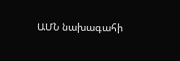ԱՄՆ նախագահի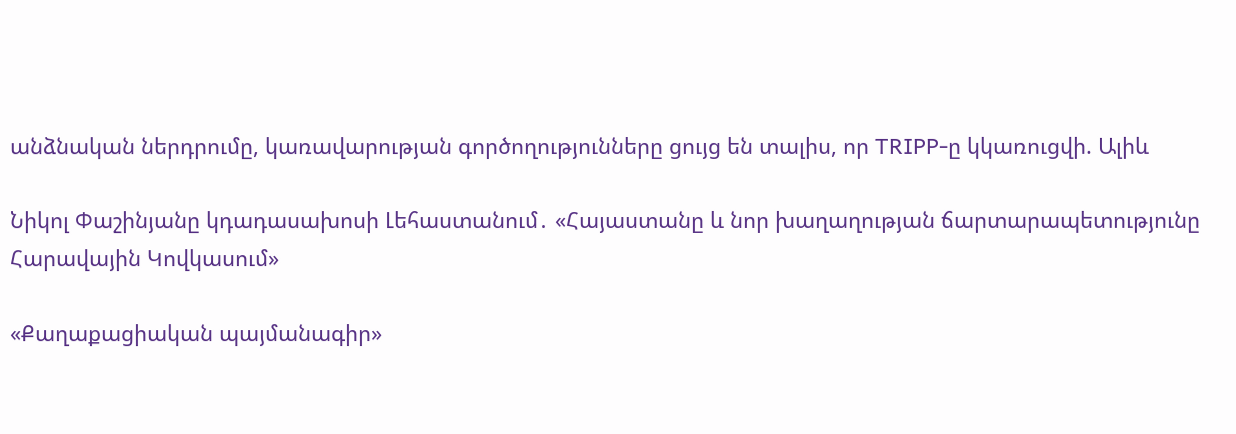անձնական ներդրումը, կառավարության գործողությունները ցույց են տալիս, որ TRIPP-ը կկառուցվի. Ալիև

Նիկոլ Փաշինյանը կդադասախոսի Լեհաստանում․ «Հայաստանը և նոր խաղաղության ճարտարապետությունը Հարավային Կովկասում»

«Քաղաքացիական պայմանագիր»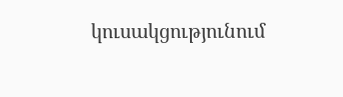կուսակցությունում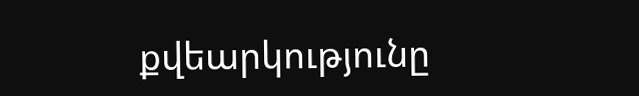քվեարկությունը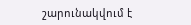շարունակվում է